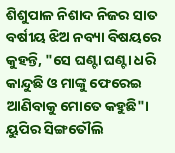ଶିଶୁପାଳ ନିଶାଦ ନିଜର ସାତ ବର୍ଷୀୟ ଝିଅ ନବ୍ୟା ବିଷୟରେ କୁହନ୍ତି, "ସେ ଘଣ୍ଟା ଘଣ୍ଟା ଧରି କାନ୍ଦୁଛି ଓ ମାଙ୍କୁ ଫେରେଇ ଆଣିବାକୁ ମୋତେ କହୁଛି"। ୟୁପିର ସିଙ୍ଗତୌଲି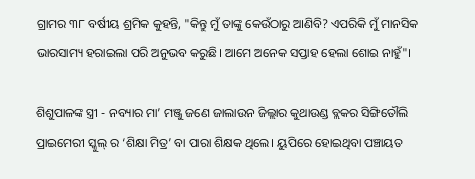ଗ୍ରାମର ୩୮ ବର୍ଷୀୟ ଶ୍ରମିକ କୁହନ୍ତି, "କିନ୍ତୁ ମୁଁ ତାଙ୍କୁ କେଉଁଠାରୁ ଆଣିବି? ଏପରିକି ମୁଁ ମାନସିକ ଭାରସାମ୍ୟ ହରାଇଲା ପରି ଅନୁଭବ କରୁଛି। ଆମେ ଅନେକ ସପ୍ତାହ ହେଲା ଶୋଇ ନାହୁଁ"।

ଶିଶୁପାଳଙ୍କ ସ୍ତ୍ରୀ - ନବ୍ୟାର ମା’ ମଞ୍ଜୁ ଜଣେ ଜାଲାଉନ ଜିଲ୍ଲାର କୁଥାଉଣ୍ଡ ବ୍ଲକର ସିଙ୍ଗିତୌଲି ପ୍ରାଇମେରୀ ସ୍କୁଲ୍ ର ‘ଶିକ୍ଷା ମିତ୍ର’ ବା ପାରା ଶିକ୍ଷକ ଥିଲେ। ୟୁପିରେ ହୋଇଥିବା ପଞ୍ଚାୟତ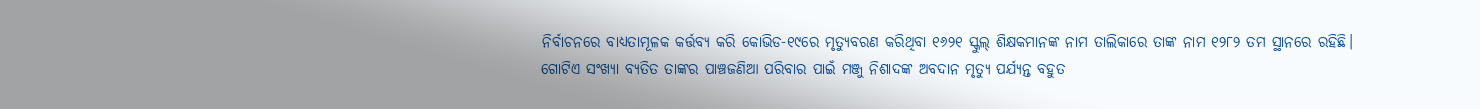ନିର୍ବାଚନରେ ବାଧ୍ୟତାମୂଳକ କର୍ତ୍ତବ୍ୟ କରି କୋଭିଡ-୧୯ରେ ମୃତ୍ୟୁବରଣ କରିଥିବା ୧୬୨୧ ସ୍କୁଲ୍‍ ଶିକ୍ଷକମାନଙ୍କ ନାମ ତାଲିକାରେ ତାଙ୍କ ନାମ ୧୨୮୨ ତମ ସ୍ଥାନରେ ରହିଛି।  ଗୋଟିଏ ସଂଖ୍ୟା ବ୍ୟତିତ ତାଙ୍କର ପାଞ୍ଚଜଣିଆ ପରିବାର ପାଇଁ ମଞ୍ଜୁ ନିଶାଦଙ୍କ ଅବଦାନ ମୃତ୍ୟୁ ପର୍ଯ୍ୟନ୍ତ ବହୁତ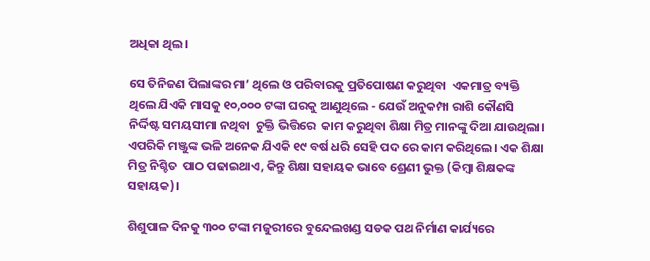ଅଧିକା ଥିଲ।

ସେ ତିନିଜଣ ପିଲାଙ୍କର ମା’ ଥିଲେ ଓ ପରିବାରକୁ ପ୍ରତିପୋଷଣ କରୁଥିବା  ଏକମାତ୍ର ବ୍ୟକ୍ତି ଥିଲେ ଯିଏକି ମାସକୁ ୧୦,୦୦୦ ଟଙ୍କା ଘରକୁ ଆଣୁଥିଲେ - ଯେଉଁ ଅନୁକମ୍ପା ରାଶି କୌଣସି ନିର୍ଦ୍ଦିଷ୍ଟ ସମୟସୀମା ନଥିବା  ଚୁକ୍ତି ଭିତ୍ତିରେ  କାମ କରୁଥିବା ଶିକ୍ଷା ମିତ୍ର ମାନଙ୍କୁ ଦିଆ ଯାଉଥିଲା। ଏପରିକି ମଞ୍ଜୁଙ୍କ ଭଳି ଅନେକ ଯିଏକି ୧୯ ବର୍ଷ ଧରି ସେହି ପଦ ରେ କାମ କରିଥିଲେ। ଏକ ଶିକ୍ଷା ମିତ୍ର ନିଶ୍ଚିତ  ପାଠ ପଢାଇଥାଏ, କିନ୍ତୁ ଶିକ୍ଷା ସହାୟକ ଭାବେ ଶ୍ରେଣୀ ଭୁକ୍ତ (କିମ୍ବା ଶିକ୍ଷକଙ୍କ ସହାୟକ)।

ଶିଶୁପାଳ ଦିନକୁ ୩୦୦ ଟଙ୍କା ମଜୁରୀରେ ବୁନ୍ଦେଲଖଣ୍ଡ ସଡକ ପଥ ନିର୍ମାଣ କାର୍ଯ୍ୟରେ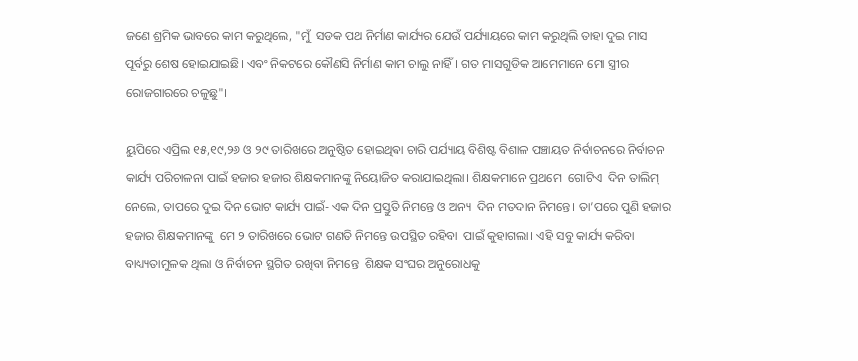ଜଣେ ଶ୍ରମିକ ଭାବରେ କାମ କରୁଥିଲେ, "ମୁଁ  ସଡକ ପଥ ନିର୍ମାଣ କାର୍ଯ୍ୟର ଯେଉଁ ପର୍ଯ୍ୟାୟରେ କାମ କରୁଥିଲି ତାହା ଦୁଇ ମାସ ପୂର୍ବରୁ ଶେଷ ହୋଇଯାଇଛି। ଏବଂ ନିକଟରେ କୌଣସି ନିର୍ମାଣ କାମ ଚାଲୁ ନାହିଁ। ଗତ ମାସଗୁଡିକ ଆମେମାନେ ମୋ ସ୍ତ୍ରୀର ରୋଜଗାରରେ ଚଳୁଛୁ"।

ୟୁପିରେ ଏପ୍ରିଲ ୧୫,୧୯,୨୬ ଓ ୨୯ ତାରିଖରେ ଅନୁଷ୍ଠିତ ହୋଇଥିଵା ଚାରି ପର୍ଯ୍ୟାୟ ବିଶିଷ୍ଟ ବିଶାଳ ପଞ୍ଚାୟତ ନିର୍ବାଚନରେ ନିର୍ବାଚନ କାର୍ଯ୍ୟ ପରିଚାଳନା ପାଇଁ ହଜାର ହଜାର ଶିକ୍ଷକମାନଙ୍କୁ ନିୟୋଜିତ କରାଯାଇଥିଲା। ଶିକ୍ଷକମାନେ ପ୍ରଥମେ  ଗୋଟିଏ  ଦିନ ତାଲିମ୍‍ ନେଲେ, ତାପରେ ଦୁଇ ଦିନ ଭୋଟ କାର୍ଯ୍ୟ ପାଇଁ- ଏକ ଦିନ ପ୍ରସ୍ତୁତି ନିମନ୍ତେ ଓ ଅନ୍ୟ  ଦିନ ମତଦାନ ନିମନ୍ତେ। ତା’ପରେ ପୁଣି ହଜାର ହଜାର ଶିକ୍ଷକମାନଙ୍କୁ  ମେ ୨ ତାରିଖରେ ଭୋଟ ଗଣତି ନିମନ୍ତେ ଉପସ୍ଥିତ ରହିବା  ପାଇଁ କୁହାଗଲା। ଏହି ସବୁ କାର୍ଯ୍ୟ କରିବା ବାଧ୍ୟ୍ୟତାମୁଳକ ଥିଲା ଓ ନିର୍ବାଚନ ସ୍ଥଗିତ ରଖିବା ନିମନ୍ତେ  ଶିକ୍ଷକ ସଂଘର ଅନୁରୋଧକୁ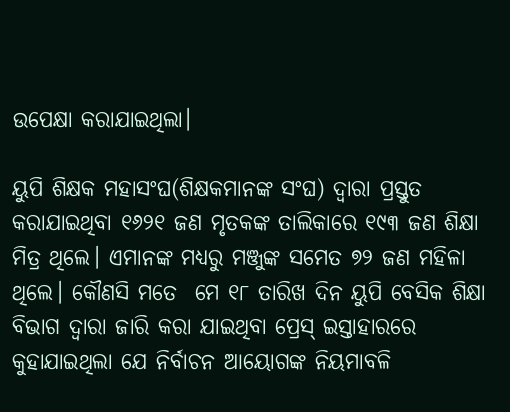ଉପେକ୍ଷା କରାଯାଇଥିଲା।

ୟୁପି ଶିକ୍ଷକ ମହାସଂଘ(ଶିକ୍ଷକମାନଙ୍କ ସଂଘ) ଦ୍ୱାରା ପ୍ରସ୍ତୁତ କରାଯାଇଥିବା ୧୬୨୧ ଜଣ ମୃତକଙ୍କ ତାଲିକାରେ ୧୯୩ ଜଣ ଶିକ୍ଷା ମିତ୍ର ଥିଲେ। ଏମାନଙ୍କ ମଧ୍ୟରୁ ମଞ୍ଜୁଙ୍କ ସମେତ ୭୨ ଜଣ ମହିଳା ଥିଲେ। କୌଣସି ମତେ  ମେ ୧୮ ତାରିଖ ଦିନ ୟୁପି ବେସିକ ଶିକ୍ଷା ବିଭାଗ ଦ୍ୱାରା ଜାରି କରା ଯାଇଥିବା ପ୍ରେସ୍‍ ଇସ୍ତାହାରରେ କୁହାଯାଇଥିଲା ଯେ ନିର୍ବାଚନ ଆୟୋଗଙ୍କ ନିୟମାବଳି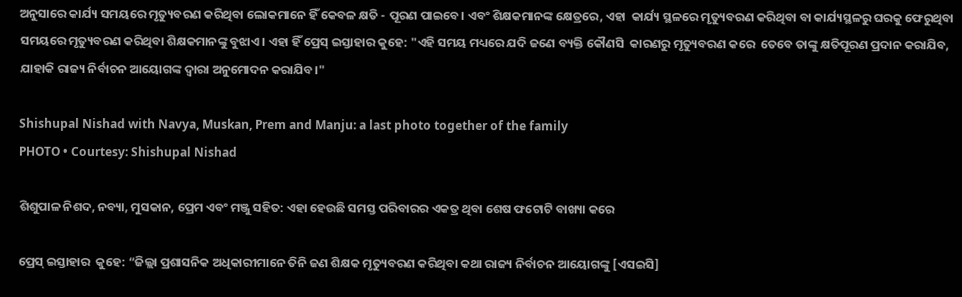ଅନୁସାରେ କାର୍ଯ୍ୟ ସମୟରେ ମୃତ୍ୟୁବରଣ କରିଥିବା ଲୋକମାନେ ହିଁ କେବଳ କ୍ଷତି - ପୂରଣ ପାଇବେ। ଏବଂ ଶିକ୍ଷକମାନଙ୍କ କ୍ଷେତ୍ରରେ, ଏହା  କାର୍ଯ୍ୟ ସ୍ଥଳରେ ମୃତ୍ୟୁବରଣ କରିଥିବା ବା କାର୍ଯ୍ୟସ୍ଥଳରୁ ଘରକୁ ଫେରୁଥିବା ସମୟରେ ମୃତ୍ୟୁବରଣ କରିଥିବା ଶିକ୍ଷକମାନଙ୍କୁ ବୁଝାଏ। ଏହା ହିଁ ପ୍ରେସ୍‍ ଇସ୍ତାହାର କୁହେ: "ଏହି ସମୟ ମଧ୍ୟରେ ଯଦି ଜଣେ ବ୍ୟକ୍ତି କୌଣସି  କାରଣରୁ ମୃତ୍ୟୁବରଣ କରେ  ତେବେ ତାଙ୍କୁ କ୍ଷତିପୂରଣ ପ୍ରଦାନ କରାଯିବ, ଯାହାକି ରାଜ୍ୟ ନିର୍ବାଚନ ଆୟୋଗଙ୍କ ଦ୍ୱାରା ଅନୁମୋଦନ କରାଯିବ।"

Shishupal Nishad with Navya, Muskan, Prem and Manju: a last photo together of the family
PHOTO • Courtesy: Shishupal Nishad

ଶିଶୁପାଳ ନିଶଦ, ନବ୍ୟା, ମୁସକାନ, ପ୍ରେମ ଏବଂ ମଞ୍ଜୁ ସହିତ: ଏହା ହେଉଛି ସମସ୍ତ ପରିବାରର ଏକତ୍ର ଥିବା ଶେଷ ଫଟୋଟି ବାଖ୍ୟା କରେ

ପ୍ରେସ୍‍ ଇସ୍ତାହାର  କୁହେ: “ଜିଲ୍ଲା ପ୍ରଶାସନିକ ଅଧିକାରୀମାନେ ତିନି ଜଣ ଶିକ୍ଷକ ମୃତ୍ୟୁବରଣ କରିଥିବା କଥା ରାଜ୍ୟ ନିର୍ବାଚନ ଆୟୋଗଙ୍କୁ [ଏସଇସି]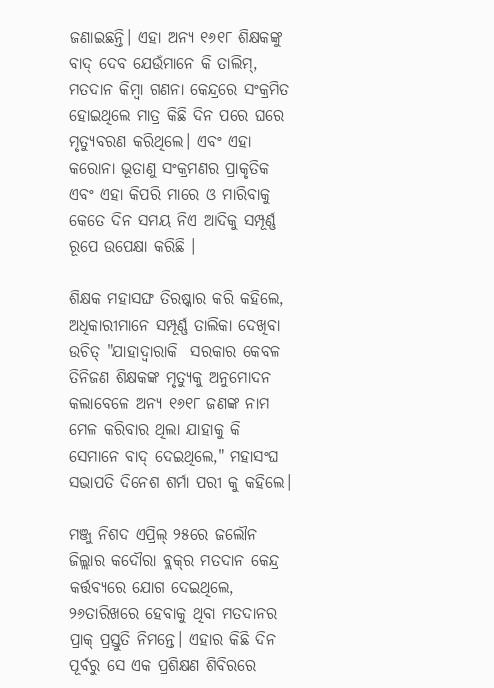ଜଣାଇଛନ୍ତି। ଏହା ଅନ୍ୟ ୧୬୧୮ ଶିକ୍ଷକଙ୍କୁ ବାଦ୍‍ ଦେବ ଯେଉଁମାନେ କି ତାଲିମ୍‍, ମତଦାନ କିମ୍ବା ଗଣନା କେନ୍ଦ୍ରରେ ସଂକ୍ରମିତ ହୋଇଥିଲେ ମାତ୍ର କିଛି ଦିନ ପରେ ଘରେ ମୃତ୍ୟୁବରଣ କରିଥିଲେ। ଏବଂ ଏହା କରୋନା ଭୂତାଣୁ ସଂକ୍ରମଣର ପ୍ରାକୃତିକ ଏବଂ ଏହା କିପରି ମାରେ ଓ ମାରିବାକୁ କେତେ ଦିନ ସମୟ ନିଏ ଆଦିକୁ ସମ୍ପୂର୍ଣ୍ଣ ରୂପେ ଉପେକ୍ଷା କରିଛି ।

ଶିକ୍ଷକ ମହାସଙ୍ଘ ତିରଷ୍କାର କରି କହିଲେ, ଅଧିକାରୀମାନେ ସମ୍ପୂର୍ଣ୍ଣ ତାଲିକା ଦେଖିବା ଉଚିତ୍‍ "ଯାହାଦ୍ୱାରାକି  ସରକାର କେବଳ ତିନିଜଣ ଶିକ୍ଷକଙ୍କ ମୃତ୍ୟୁକୁ ଅନୁମୋଦନ କଲାବେଳେ ଅନ୍ୟ ୧୬୧୮ ଜଣଙ୍କ ନାମ ମେଳ କରିବାର ଥିଲା ଯାହାକୁ କି ସେମାନେ ବାଦ୍ ଦେଇଥିଲେ," ମହାସଂଘ ସଭାପତି ଦିନେଶ ଶର୍ମା ପରୀ କୁ କହିଲେ।

ମଞ୍ଜୁ ନିଶଦ ଏପ୍ରିଲ୍‌ ୨୫ରେ ଜଲୌନ ଜିଲ୍ଲାର କଦୌରା ବ୍ଲକ୍‍ର ମତଦାନ କେନ୍ଦ୍ର କର୍ତ୍ତବ୍ୟରେ ଯୋଗ ଦେଇଥିଲେ, ୨୬ତାରିଖରେ ହେବାକୁ ଥିବା ମତଦାନର ପ୍ରାକ୍‍ ପ୍ରସ୍ତୁତି ନିମନ୍ତେ। ଏହାର କିଛି ଦିନ ପୂର୍ବରୁ ସେ ଏକ ପ୍ରଶିକ୍ଷଣ ଶିବିରରେ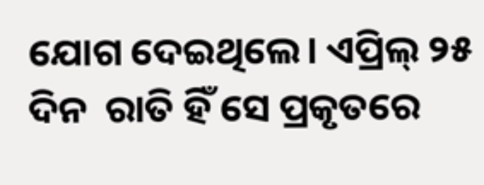ଯୋଗ ଦେଇଥିଲେ। ଏପ୍ରିଲ୍‌ ୨୫ ଦିନ  ରାତି ହିଁ ସେ ପ୍ରକୃତରେ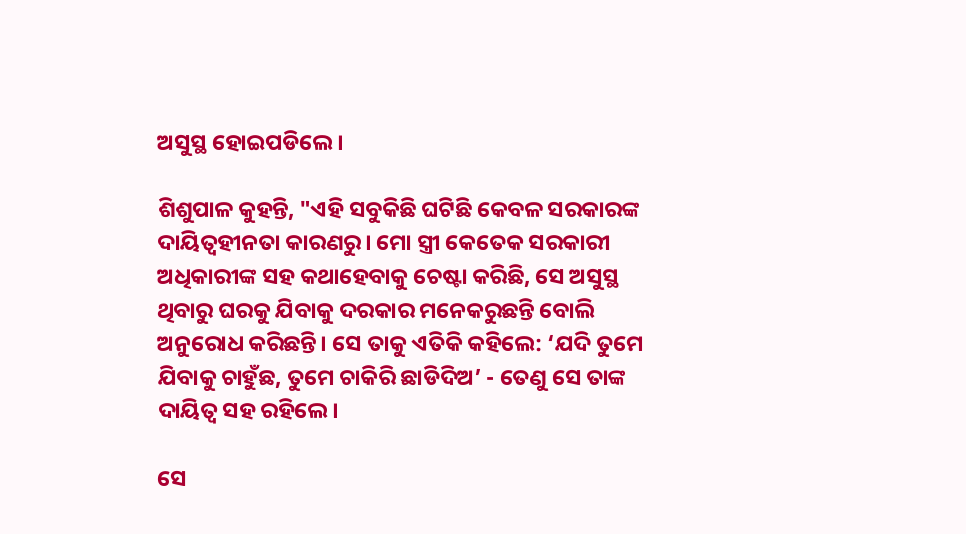ଅସୁସ୍ଥ ହୋଇପଡିଲେ।

ଶିଶୁପାଳ କୁହନ୍ତି, "ଏହି ସବୁକିଛି ଘଟିଛି କେବଳ ସରକାରଙ୍କ ଦାୟିତ୍ୱହୀନତା କାରଣରୁ। ମୋ ସ୍ତ୍ରୀ କେତେକ ସରକାରୀ ଅଧିକାରୀଙ୍କ ସହ କଥାହେବାକୁ ଚେଷ୍ଟା କରିଛି, ସେ ଅସୁସ୍ଥ ଥିବାରୁ ଘରକୁ ଯିବାକୁ ଦରକାର ମନେକରୁଛନ୍ତି ବୋଲି ଅନୁରୋଧ କରିଛନ୍ତି। ସେ ତାକୁ ଏତିକି କହିଲେ: ‘ଯଦି ତୁମେ ଯିବାକୁ ଚାହୁଁଛ, ତୁମେ ଚାକିରି ଛାଡିଦିଅ’ - ତେଣୁ ସେ ତାଙ୍କ ଦାୟିତ୍ୱ ସହ ରହିଲେ।

ସେ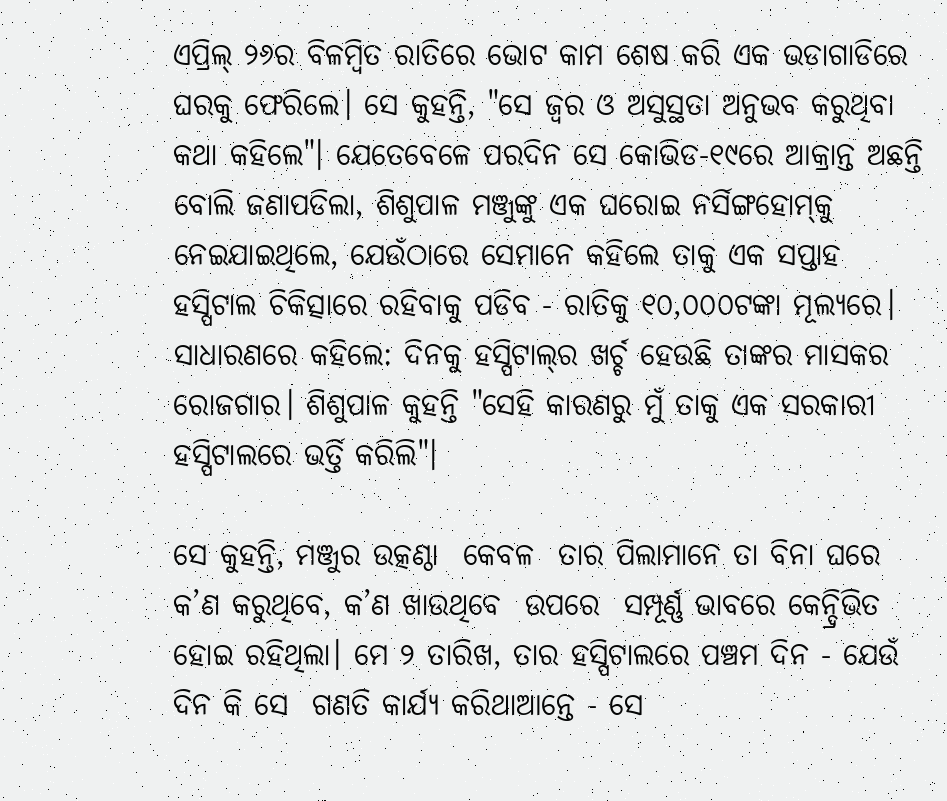ଏପ୍ରିଲ୍‌ ୨୬ର ବିଳମ୍ବିତ ରାତିରେ ଭୋଟ କାମ ଶେଷ କରି ଏକ ଭଡାଗାଡିରେ ଘରକୁ ଫେରିଲେ। ସେ କୁହନ୍ତି, "ସେ ଜ୍ୱର ଓ ଅସୁସ୍ଥତା ଅନୁଭବ କରୁଥିବା କଥା କହିଲେ"। ଯେତେବେଳେ ପରଦିନ ସେ କୋଭିଡ-୧୯ରେ ଆକ୍ରାନ୍ତ ଅଛନ୍ତି ବୋଲି ଜଣାପଡିଲା, ଶିଶୁପାଳ ମଞ୍ଜୁଙ୍କୁ ଏକ ଘରୋଇ ନର୍ସିଙ୍ଗହୋମ୍‍କୁ ନେଇଯାଇଥିଲେ, ଯେଉଁଠାରେ ସେମାନେ କହିଲେ ତାକୁ ଏକ ସପ୍ତାହ ହସ୍ପିଟାଲ ଚିକିତ୍ସାରେ ରହିବାକୁ ପଡିବ - ରାତିକୁ ୧୦,୦୦୦ଟଙ୍କା ମୂଲ୍ୟରେ। ସାଧାରଣରେ କହିଲେ: ଦିନକୁ ହସ୍ପିଟାଲ୍‍ର ଖର୍ଚ୍ଚ ହେଉଛି ତାଙ୍କର ମାସକର ରୋଜଗାର। ଶିଶୁପାଳ କୁହନ୍ତି "ସେହି କାରଣରୁ ମୁଁ ତାକୁ ଏକ ସରକାରୀ ହସ୍ପିଟାଲରେ ଭର୍ତ୍ତି କରିଲି"।

ସେ କୁହନ୍ତି, ମଞ୍ଜୁର ଉତ୍କଣ୍ଠା  କେବଳ  ତାର ପିଲାମାନେ ତା ବିନା ଘରେ କ’ଣ କରୁଥିବେ, କ’ଣ ଖାଉଥିବେ  ଉପରେ  ସମ୍ପୂର୍ଣ୍ଣ ଭାବରେ କେନ୍ଦ୍ରିଭିତ ହୋଇ ରହିଥିଲା। ମେ ୨ ତାରିଖ, ତାର ହସ୍ପିଟାଲରେ ପଞ୍ଚମ ଦିନ - ଯେଉଁ ଦିନ କି ସେ  ଗଣତି କାର୍ଯ୍ୟ କରିଥାଆନ୍ତେ - ସେ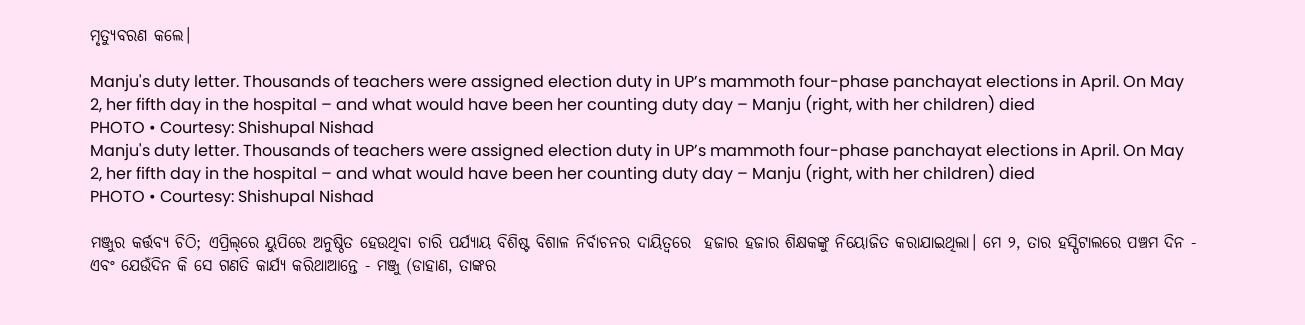ମୃତ୍ୟୁବରଣ କଲେ।

Manju's duty letter. Thousands of teachers were assigned election duty in UP’s mammoth four-phase panchayat elections in April. On May 2, her fifth day in the hospital – and what would have been her counting duty day – Manju (right, with her children) died
PHOTO • Courtesy: Shishupal Nishad
Manju's duty letter. Thousands of teachers were assigned election duty in UP’s mammoth four-phase panchayat elections in April. On May 2, her fifth day in the hospital – and what would have been her counting duty day – Manju (right, with her children) died
PHOTO • Courtesy: Shishupal Nishad

ମଞ୍ଜୁର କର୍ତ୍ତବ୍ୟ ଚିଠି; ଏପ୍ରିଲ୍‌ରେ ୟୁପିରେ ଅନୁଷ୍ଠିତ ହେଉଥିବା ଚାରି ପର୍ଯ୍ୟାୟ ବିଶିଷ୍ଟ ବିଶାଳ ନିର୍ବାଚନର ଦାୟିତ୍ୱରେ  ହଜାର ହଜାର ଶିକ୍ଷକଙ୍କୁ ନିୟୋଜିତ କରାଯାଇଥିଲା। ମେ ୨, ତାର ହସ୍ପିଟାଲରେ ପଞ୍ଚମ ଦିନ -  ଏବଂ ଯେଉଁଦିନ କି ସେ ଗଣତି କାର୍ଯ୍ୟ କରିଥାଆନ୍ତେ - ମଞ୍ଜୁ (ଡାହାଣ, ତାଙ୍କର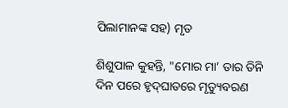ପିଲାମାନଙ୍କ ସହ) ମୃତ

ଶିଶୁପାଳ କୁହନ୍ତି, "ମୋର ମା’ ତାର ତିନି ଦିନ ପରେ ହୃଦ୍‍ଘାତରେ ମୃତ୍ୟୁବରଣ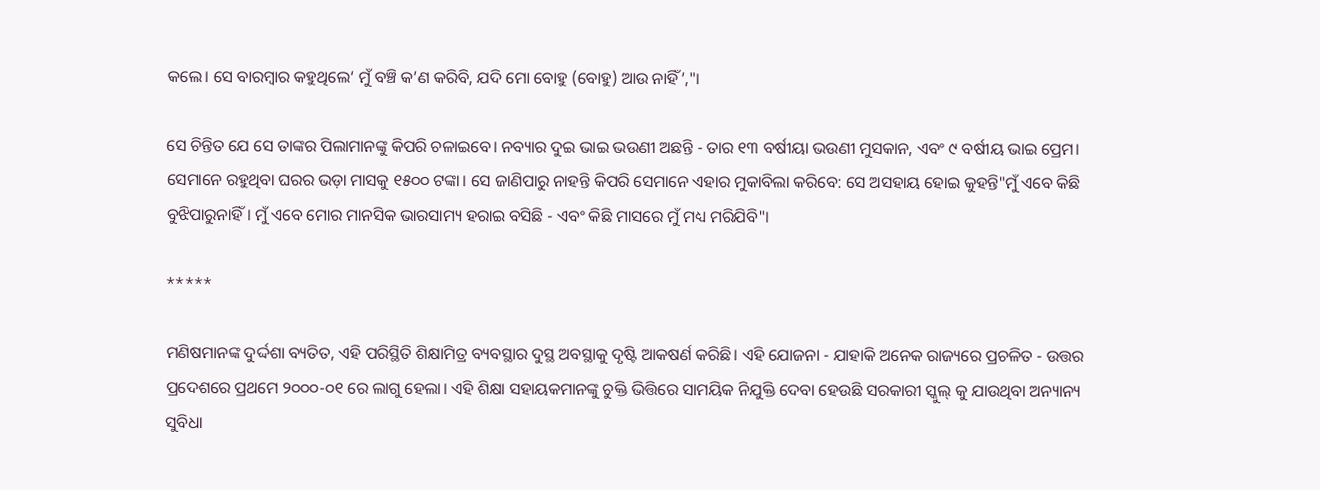କଲେ। ସେ ବାରମ୍ବାର କହୁଥିଲେ‘ ମୁଁ ବଞ୍ଚି କ’ଣ କରିବି, ଯଦି ମୋ ବୋହୁ (ବୋହୁ) ଆଉ ନାହିଁ’,"।

ସେ ଚିନ୍ତିତ ଯେ ସେ ତାଙ୍କର ପିଲାମାନଙ୍କୁ କିପରି ଚଳାଇବେ। ନବ୍ୟାର ଦୁଇ ଭାଇ ଭଉଣୀ ଅଛନ୍ତି - ତାର ୧୩ ବର୍ଷୀୟା ଭଉଣୀ ମୁସକାନ, ଏବଂ ୯ ବର୍ଷୀୟ ଭାଇ ପ୍ରେମ। ସେମାନେ ରହୁଥିବା ଘରର ଭଡ଼ା ମାସକୁ ୧୫୦୦ ଟଙ୍କା। ସେ ଜାଣିପାରୁ ନାହନ୍ତି କିପରି ସେମାନେ ଏହାର ମୁକାବିଲା କରିବେ: ସେ ଅସହାୟ ହୋଇ କୁହନ୍ତି"ମୁଁ ଏବେ କିଛି ବୁଝିପାରୁନାହିଁ। ମୁଁ ଏବେ ମୋର ମାନସିକ ଭାରସାମ୍ୟ ହରାଇ ବସିଛି - ଏବଂ କିଛି ମାସରେ ମୁଁ ମଧ୍ୟ ମରିଯିବି"।

*****

ମଣିଷମାନଙ୍କ ଦୁର୍ଦ୍ଦଶା ବ୍ୟତିତ, ଏହି ପରିସ୍ଥିତି ଶିକ୍ଷାମିତ୍ର ବ୍ୟବସ୍ଥାର ଦୁସ୍ଥ ଅବସ୍ଥାକୁ ଦୃଷ୍ଟି ଆକଷର୍ଣ କରିଛି। ଏହି ଯୋଜନା - ଯାହାକି ଅନେକ ରାଜ୍ୟରେ ପ୍ରଚଳିତ - ଉତ୍ତର ପ୍ରଦେଶରେ ପ୍ରଥମେ ୨୦୦୦-୦୧ ରେ ଲାଗୁ ହେଲା। ଏହି ଶିକ୍ଷା ସହାୟକମାନଙ୍କୁ ଚୁକ୍ତି ଭିତ୍ତିରେ ସାମୟିକ ନିଯୁକ୍ତି ଦେବା ହେଉଛି ସରକାରୀ ସ୍କୁଲ୍‍ କୁ ଯାଉଥିବା ଅନ୍ୟାନ୍ୟ ସୁବିଧା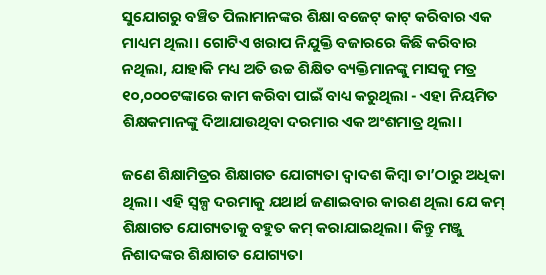ସୁଯୋଗରୁ ବଞ୍ଚିତ ପିଲାମାନଙ୍କର ଶିକ୍ଷା ବଜେଟ୍‍ କାଟ୍‍ କରିବାର ଏକ ମାଧ୍ୟମ ଥିଲା। ଗୋଟିଏ ଖରାପ ନିଯୁକ୍ତି ବଜାରରେ କିଛି କରିବାର ନଥିଲା, ଯାହାକି ମଧ୍ୟ ଅତି ଉଚ୍ଚ ଶିକ୍ଷିତ ବ୍ୟକ୍ତିମାନଙ୍କୁ ମାସକୁ ମତ୍ର ୧୦,୦୦୦ଟଙ୍କାରେ କାମ କରିବା ପାଇଁ ବାଧ୍ୟ କରୁଥିଲା - ଏହା ନିୟମିତ ଶିକ୍ଷକମାନଙ୍କୁ ଦିଆଯାଉଥିବା ଦରମାର ଏକ ଅଂଶମାତ୍ର ଥିଲା।

ଜଣେ ଶିକ୍ଷାମିତ୍ରର ଶିକ୍ଷାଗତ ଯୋଗ୍ୟତା ଦ୍ୱାଦଶ କିମ୍ବା ତା’ଠାରୁ ଅଧିକା ଥିଲା। ଏହି ସ୍ୱଳ୍ପ ଦରମାକୁ ଯଥାର୍ଥ ଜଣାଇବାର କାରଣ ଥିଲା ଯେ କମ୍‍ ଶିକ୍ଷାଗତ ଯୋଗ୍ୟତାକୁ ବହୁତ କମ୍‍ କରାଯାଇଥିଲା। କିନ୍ତୁ ମଞ୍ଜୁ ନିଶାଦଙ୍କର ଶିକ୍ଷାଗତ ଯୋଗ୍ୟତା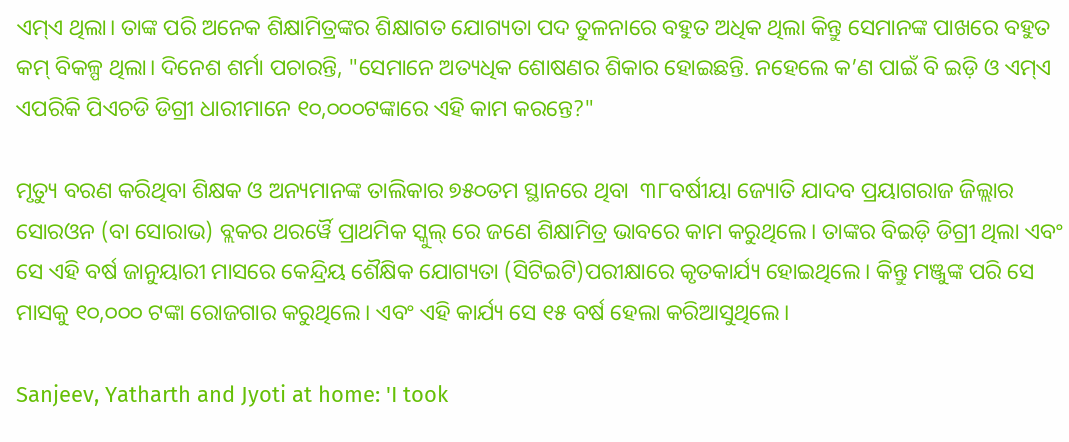ଏମ୍ଏ ଥିଲା। ତାଙ୍କ ପରି ଅନେକ ଶିକ୍ଷାମିତ୍ରଙ୍କର ଶିକ୍ଷାଗତ ଯୋଗ୍ୟତା ପଦ ତୁଳନାରେ ବହୁତ ଅଧିକ ଥିଲା କିନ୍ତୁ ସେମାନଙ୍କ ପାଖରେ ବହୁତ କମ୍‍ ବିକଳ୍ପ ଥିଲା। ଦିନେଶ ଶର୍ମା ପଚାରନ୍ତି, "ସେମାନେ ଅତ୍ୟଧିକ ଶୋଷଣର ଶିକାର ହୋଇଛନ୍ତି. ନହେଲେ କ’ଣ ପାଇଁ ବି ଇଡ଼ି ଓ ଏମ୍ଏ ଏପରିକି ପିଏଚଡି ଡିଗ୍ରୀ ଧାରୀମାନେ ୧୦,୦୦୦ଟଙ୍କାରେ ଏହି କାମ କରନ୍ତେ?"

ମୃତ୍ୟୁ ବରଣ କରିଥିବା ଶିକ୍ଷକ ଓ ଅନ୍ୟମାନଙ୍କ ତାଲିକାର ୭୫୦ତମ ସ୍ଥାନରେ ଥିବା  ୩୮ବର୍ଷୀୟା ଜ୍ୟୋତି ଯାଦବ ପ୍ରୟାଗରାଜ ଜିଲ୍ଲାର ସୋରଓନ (ବା ସୋରାଭ) ବ୍ଲକର ଥରର୍ୱୈ ପ୍ରାଥମିକ ସ୍କୁଲ୍‍ ରେ ଜଣେ ଶିକ୍ଷାମିତ୍ର ଭାବରେ କାମ କରୁଥିଲେ। ତାଙ୍କର ବିଇଡ଼ି ଡିଗ୍ରୀ ଥିଲା ଏବଂ ସେ ଏହି ବର୍ଷ ଜାନୁୟାରୀ ମାସରେ କେନ୍ଦ୍ରିୟ ଶୈକ୍ଷିକ ଯୋଗ୍ୟତା (ସିଟିଇଟି)ପରୀକ୍ଷାରେ କୃତକାର୍ଯ୍ୟ ହୋଇଥିଲେ। କିନ୍ତୁ ମଞ୍ଜୁଙ୍କ ପରି ସେ ମାସକୁ ୧୦,୦୦୦ ଟଙ୍କା ରୋଜଗାର କରୁଥିଲେ। ଏବଂ ଏହି କାର୍ଯ୍ୟ ସେ ୧୫ ବର୍ଷ ହେଲା କରିଆସୁଥିଲେ।

Sanjeev, Yatharth and Jyoti at home: 'I took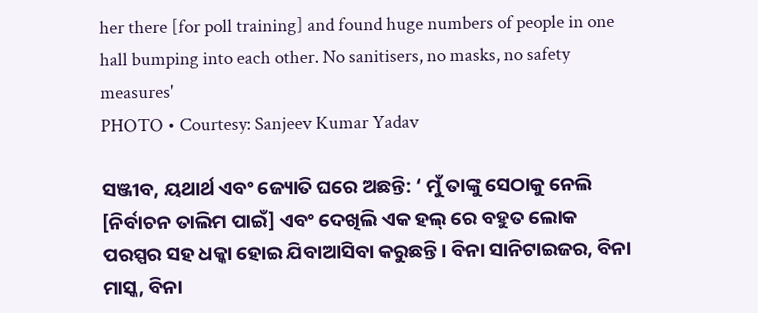her there [for poll training] and found huge numbers of people in one hall bumping into each other. No sanitisers, no masks, no safety measures'
PHOTO • Courtesy: Sanjeev Kumar Yadav

ସଞ୍ଜୀବ, ୟଥାର୍ଥ ଏବଂ ଜ୍ୟୋତି ଘରେ ଅଛନ୍ତି: ‘ ମୁଁ ତାଙ୍କୁ ସେଠାକୁ ନେଲି [ନିର୍ବାଚନ ତାଲିମ ପାଇଁ] ଏବଂ ଦେଖିଲି ଏକ ହଲ୍‍ ରେ ବହୁତ ଲୋକ ପରସ୍ପର ସହ ଧକ୍କା ହୋଇ ଯିବାଆସିବା କରୁଛନ୍ତି। ବିନା ସାନିଟାଇଜର, ବିନା ମାସ୍କ, ବିନା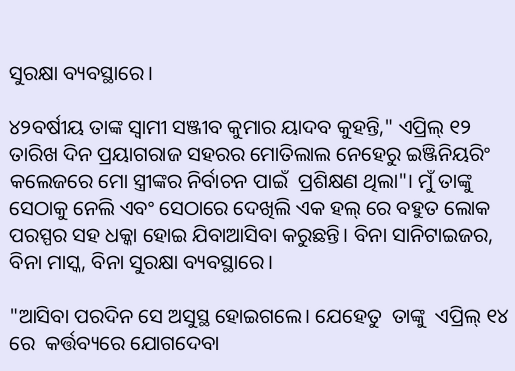ସୁରକ୍ଷା ବ୍ୟବସ୍ଥାରେ।

୪୨ବର୍ଷୀୟ ତାଙ୍କ ସ୍ୱାମୀ ସଞ୍ଜୀବ କୁମାର ୟାଦବ କୁହନ୍ତି," ଏପ୍ରିଲ୍‌ ୧୨ ତାରିଖ ଦିନ ପ୍ରୟାଗରାଜ ସହରର ମୋତିଲାଲ ନେହେରୁ ଇଞ୍ଜିନିୟରିଂ କଲେଜରେ ମୋ ସ୍ତ୍ରୀଙ୍କର ନିର୍ବାଚନ ପାଇଁ  ପ୍ରଶିକ୍ଷଣ ଥିଲା"। ମୁଁ ତାଙ୍କୁ ସେଠାକୁ ନେଲି ଏବଂ ସେଠାରେ ଦେଖିଲି ଏକ ହଲ୍‍ ରେ ବହୁତ ଲୋକ ପରସ୍ପର ସହ ଧକ୍କା ହୋଇ ଯିବାଆସିବା କରୁଛନ୍ତି। ବିନା ସାନିଟାଇଜର, ବିନା ମାସ୍କ, ବିନା ସୁରକ୍ଷା ବ୍ୟବସ୍ଥାରେ।

"ଆସିବା ପରଦିନ ସେ ଅସୁସ୍ଥ ହୋଇଗଲେ। ଯେହେତୁ  ତାଙ୍କୁ  ଏପ୍ରିଲ୍‌ ୧୪ ରେ  କର୍ତ୍ତବ୍ୟରେ ଯୋଗଦେବା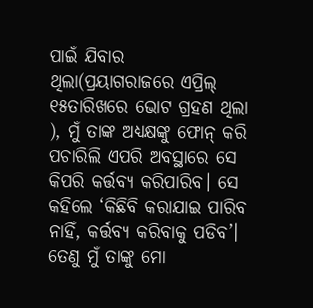ପାଇଁ ଯିବାର ଥିଲା(ପ୍ରୟାଗରାଜରେ ଏପ୍ରିଲ୍‌ ୧୫ତାରିଖରେ ଭୋଟ ଗ୍ରହଣ ଥିଲା ), ମୁଁ ତାଙ୍କ ଅଧ୍ୟକ୍ଷଙ୍କୁ ଫୋନ୍‍ କରି ପଚାରିଲି ଏପରି ଅବସ୍ଥାରେ ସେ  କିପରି କର୍ତ୍ତବ୍ୟ କରିପାରିବ। ସେ କହିଲେ ‘କିଛିବି କରାଯାଇ ପାରିବ ନାହିଁ, କର୍ତ୍ତବ୍ୟ କରିବାକୁ ପଡିବ’। ତେଣୁ ମୁଁ ତାଙ୍କୁ ମୋ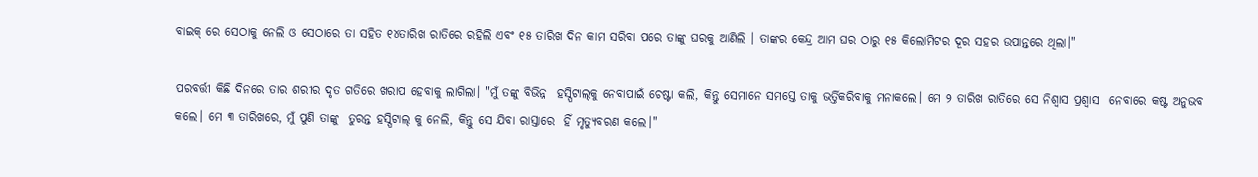ବାଇକ୍‍ ରେ ସେଠାକୁ ନେଲି ଓ ସେଠାରେ ତା ସହିତ ୧୪ତାରିଖ ରାତିରେ ରହିଲି ଏବଂ ୧୫ ତାରିଖ ଦିନ କାମ ସରିବା ପରେ ତାଙ୍କୁ ଘରକୁ ଆଣିଲି । ତାଙ୍କର କେନ୍ଦ୍ର ଆମ ଘର ଠାରୁ ୧୫ କିଲୋମିଟର ଦୂର ସହର ଉପାନ୍ତରେ ଥିଲା।"

ପରବର୍ତ୍ତୀ କିଛି ଦିନରେ ତାର ଶରୀର ଦୃତ ଗତିରେ ଖରାପ ହେବାକୁ ଲାଗିଲା। "ମୁଁ ତଙ୍କୁ ବିଭିନ୍ନ  ହସ୍ପିଟାଲ୍‍କୁ ନେବାପାଇଁ ଚେଷ୍ଟା କଲି, କିନ୍ତୁ ସେମାନେ ସମସ୍ତେ ତାକୁ ଭର୍ତ୍ତିକରିବାକୁ ମନାକଲେ। ମେ ୨ ତାରିଖ ରାତିରେ ସେ ନିଶ୍ୱାସ ପ୍ରଶ୍ୱାସ  ନେବାରେ କଷ୍ଟ ଅନୁଭବ କଲେ। ମେ ୩ ତାରିଖରେ, ମୁଁ ପୁଣି ତାଙ୍କୁ  ତୁରନ୍ତ ହସ୍ପିଟାଲ୍‍ କୁ ନେଲି, କିନ୍ତୁ ସେ ଯିବା ରାସ୍ତାରେ  ହିଁ ମୃତ୍ୟୁବରଣ କଲେ।"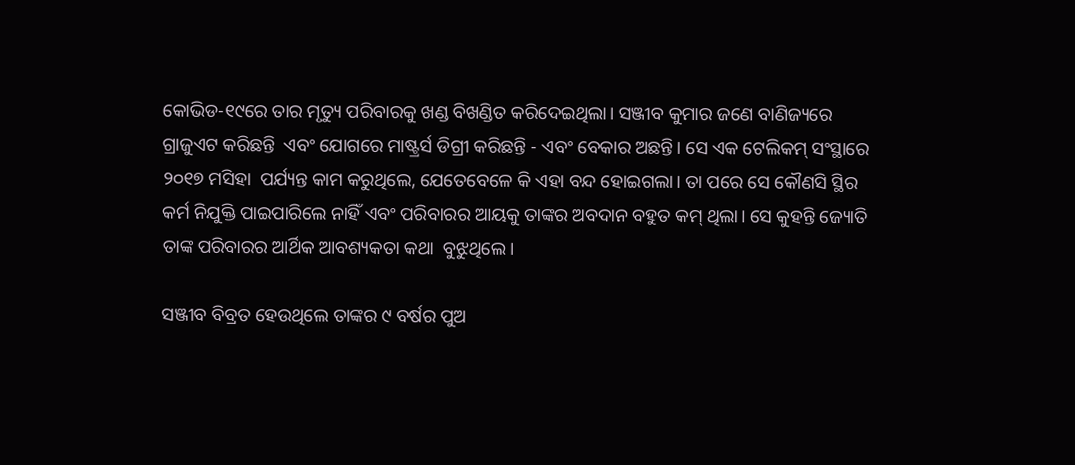କୋଭିଡ-୧୯ରେ ତାର ମୃତ୍ୟୁ ପରିବାରକୁ ଖଣ୍ଡ ବିଖଣ୍ଡିତ କରିଦେଇଥିଲା। ସଞ୍ଜୀବ କୁମାର ଜଣେ ବାଣିଜ୍ୟରେ ଗ୍ରାଜୁଏଟ କରିଛନ୍ତି  ଏବଂ ଯୋଗରେ ମାଷ୍ଟ୍ରର୍ସ ଡିଗ୍ରୀ କରିଛନ୍ତି - ଏବଂ ବେକାର ଅଛନ୍ତି। ସେ ଏକ ଟେଲିକମ୍‍ ସଂସ୍ଥାରେ ୨୦୧୭ ମସିହା  ପର୍ଯ୍ୟନ୍ତ କାମ କରୁଥିଲେ, ଯେତେବେଳେ କି ଏହା ବନ୍ଦ ହୋଇଗଲା। ତା ପରେ ସେ କୌଣସି ସ୍ଥିର କର୍ମ ନିଯୁକ୍ତି ପାଇପାରିଲେ ନାହିଁ ଏବଂ ପରିବାରର ଆୟକୁ ତାଙ୍କର ଅବଦାନ ବହୁତ କମ୍‍ ଥିଲା। ସେ କୁହନ୍ତି ଜ୍ୟୋତି ତାଙ୍କ ପରିବାରର ଆର୍ଥିକ ଆବଶ୍ୟକତା କଥା  ବୁଝୁଥିଲେ।

ସଞ୍ଜୀବ ବିବ୍ରତ ହେଉଥିଲେ ତାଙ୍କର ୯ ବର୍ଷର ପୁଅ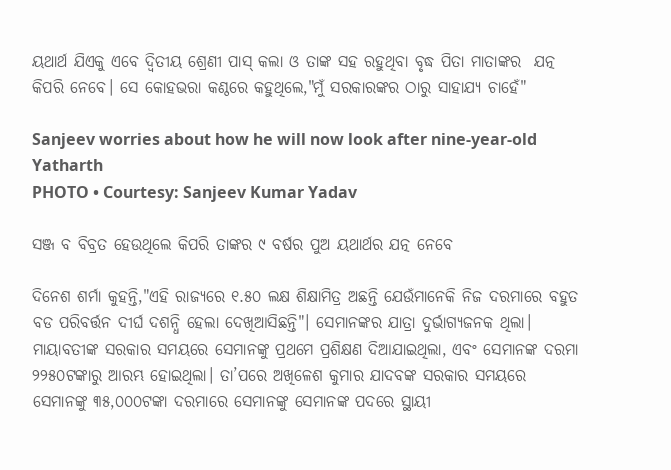ୟଥାର୍ଥ ଯିଏକୁ ଏବେ ଦ୍ୱିତୀୟ ଶ୍ରେଣୀ ପାସ୍‍ କଲା ଓ ତାଙ୍କ ସହ ରହୁଥିବା ବୃଦ୍ଧ ପିତା ମାତାଙ୍କର  ଯତ୍ନ କିପରି ନେବେ। ସେ କୋହଭରା କଣ୍ଠରେ କହୁଥିଲେ,"ମୁଁ ସରକାରଙ୍କର ଠାରୁ ସାହାଯ୍ୟ ଚାହେଁ"

Sanjeev worries about how he will now look after nine-year-old Yatharth
PHOTO • Courtesy: Sanjeev Kumar Yadav

ସଞ୍ଜ ବ ବିବ୍ରତ ହେଉଥିଲେ କିପରି ତାଙ୍କର ୯ ବର୍ଷର ପୁଅ ୟଥାର୍ଥର ଯତ୍ନ ନେବେ

ଦିନେଶ ଶର୍ମା କୁହନ୍ତି,"ଏହି ରାଜ୍ୟରେ ୧.୫୦ ଲକ୍ଷ ଶିକ୍ଷାମିତ୍ର ଅଛନ୍ତି ଯେଉଁମାନେକି ନିଜ ଦରମାରେ ବହୁତ ବଡ ପରିବର୍ତ୍ତନ ଦୀର୍ଘ ଦଶନ୍ଧି ହେଲା ଦେଖିଆସିଛନ୍ତି"। ସେମାନଙ୍କର ଯାତ୍ରା ଦୁର୍ଭାଗ୍ୟଜନକ ଥିଲା। ମାୟାବତୀଙ୍କ ସରକାର ସମୟରେ ସେମାନଙ୍କୁ ପ୍ରଥମେ ପ୍ରଶିକ୍ଷଣ ଦିଆଯାଇଥିଲା, ଏବଂ ସେମାନଙ୍କ ଦରମା ୨୨୫୦ଟଙ୍କାରୁ ଆରମ୍ଭ ହୋଇଥିଲା। ତା’ପରେ ଅଖିଳେଶ କୁମାର ଯାଦବଙ୍କ ସରକାର ସମୟରେ ସେମାନଙ୍କୁ ୩୫,୦୦୦ଟଙ୍କା ଦରମାରେ ସେମାନଙ୍କୁ ସେମାନଙ୍କ ପଦରେ ସ୍ଥାୟୀ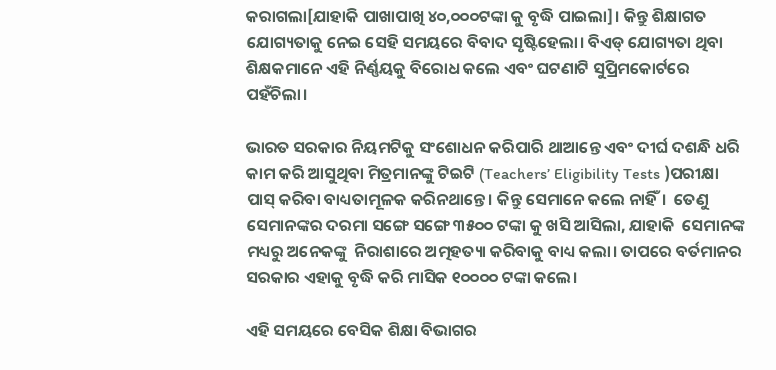କରାଗଲା[ଯାହାକି ପାଖାପାଖି ୪୦,୦୦୦ଟଙ୍କା କୁ ବୃଦ୍ଧି ପାଇଲା]। କିନ୍ତୁ ଶିକ୍ଷାଗତ ଯୋଗ୍ୟତାକୁ ନେଇ ସେହି ସମୟରେ ବିବାଦ ସୃଷ୍ଟିହେଲା। ବିଏଡ୍‍ ଯୋଗ୍ୟତା ଥିବା ଶିକ୍ଷକମାନେ ଏହି ନିର୍ଣ୍ଣୟକୁ ବିରୋଧ କଲେ ଏବଂ ଘଟଣାଟି ସୁପ୍ରିମକୋର୍ଟରେ ପହଁଚିଲା।

ଭାରତ ସରକାର ନିୟମଟିକୁ ସଂଶୋଧନ କରିପାରି ଥାଆନ୍ତେ ଏବଂ ଦୀର୍ଘ ଦଶନ୍ଧି ଧରି କାମ କରି ଆସୁଥିବା ମିତ୍ରମାନଙ୍କୁ ଟିଇଟି (Teachers’ Eligibility Tests )ପରୀକ୍ଷା ପାସ୍ କରିବା ବାଧ୍ୟତାମୂଳକ କରିନଥାନ୍ତେ। କିନ୍ତୁ ସେମାନେ କଲେ ନାହିଁ।  ତେଣୁ ସେମାନଙ୍କର ଦରମା ସଙ୍ଗେ ସଙ୍ଗେ ୩୫୦୦ ଟଙ୍କା କୁ ଖସି ଆସିଲା, ଯାହାକି  ସେମାନଙ୍କ ମଧ୍ୟରୁ ଅନେକଙ୍କୁ  ନିରାଶାରେ ଅତ୍ମହତ୍ୟା କରିବାକୁ ବାଧ୍ୟ କଲା। ତାପରେ ବର୍ତମାନର ସରକାର ଏହାକୁ ବୃଦ୍ଧି କରି ମାସିକ ୧୦୦୦୦ ଟଙ୍କା କଲେ।

ଏହି ସମୟରେ ବେସିକ ଶିକ୍ଷା ବିଭାଗର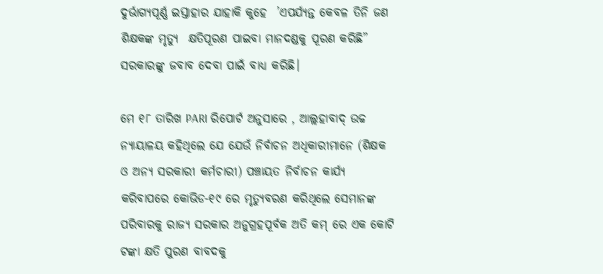ଦୁର୍ଭାଗ୍ୟପୂର୍ଣ୍ଣ ଇସ୍ତାହାର ଯାହାକି କୁହେ  ’ଏପର୍ଯ୍ୟନ୍ତ କେବଳ ତିନି ଜଣ ଶିକ୍ଷକଙ୍କ ମୃତ୍ୟୁ  କ୍ଷତିପୂରଣ ପାଇବା ମାନଦଣ୍ଡକୁ ପୂରଣ କରିଛି” ସରକାରଙ୍କୁ ଜବାବ ଦେବା ପାଇଁ ବାଧ୍ୟ କରିଛି।

ମେ ୧୮ ତାରିଖ PARI ରିପୋର୍ଟ ଅନୁସାରେ , ଆଲ୍ଲହାବାଦ୍‍ ଉଚ୍ଚ ନ୍ୟାୟାଳୟ କହିଥିଲେ ଯେ ଯେଉଁ ନିର୍ବାଚନ ଅଧିକାରୀମାନେ (ଶିକ୍ଷକ ଓ ଅନ୍ୟ ସରକାରୀ କର୍ମଚାରୀ) ପଞ୍ଚାୟତ ନିର୍ବାଚନ କାର୍ଯ୍ୟ କରିବାପରେ କୋଭିଡ-୧୯ ରେ ମୃତ୍ୟୁବରଣ କରିଥିଲେ ସେମାନଙ୍କ ପରିବାରକୁ ରାଜ୍ୟ ସରକାର ଅନୁଗ୍ରହପୂର୍ବକ ଅତି କମ୍‍ ରେ ଏକ କୋଟି ଟଙ୍କା କ୍ଷତି ପୁରଣ ବାବଦକୁ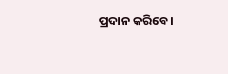ପ୍ରଦାନ କରିବେ।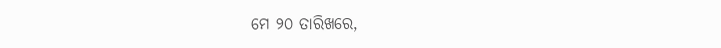ମେ ୨୦ ତାରିଖରେ,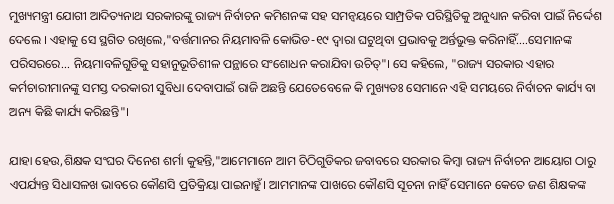ମୁଖ୍ୟମନ୍ତ୍ରୀ ଯୋଗୀ ଆଦିତ୍ୟନାଥ ସରକାରଙ୍କୁ ରାଜ୍ୟ ନିର୍ବାଚନ କମିଶନଙ୍କ ସହ ସମନ୍ୱୟରେ ସାମ୍ପ୍ରତିକ ପରିସ୍ଥିତିକୁ ଅନୁଧ୍ୟାନ କରିବା ପାଇଁ ନିର୍ଦ୍ଦେଶ ଦେଲେ । ଏହାକୁ ସେ ସ୍ଥଗିତ ରଖିଲେ,"ବର୍ତ୍ତମାନର ନିୟମାବଳି କୋଭିଡ-୧୯ ଦ୍ୱାରା ଘଟୁଥିବା ପ୍ରଭାବକୁ ଅର୍ନ୍ତଭୁକ୍ତ କରିନାହିଁ....ସେମାନଙ୍କ ପରିସରରେ... ନିୟମାବଳିଗୁଡିକୁ ସହାନୁଭୂତିଶୀଳ ପନ୍ଥାରେ ସଂଶୋଧନ କରାଯିବା ଉଚିତ୍‍"। ସେ କହିଲେ, "ରାଜ୍ୟ ସରକାର ଏହାର କର୍ମଚାରୀମାନଙ୍କୁ ସମସ୍ତ ଦରକାରୀ ସୁବିଧା ଦେବାପାଇଁ ରାଜି ଅଛନ୍ତି ଯେତେବେଳେ କି ମୁଖ୍ୟତଃ ସେମାନେ ଏହି ସମୟରେ ନିର୍ବାଚନ କାର୍ଯ୍ୟ ବା ଅନ୍ୟ କିଛି କାର୍ଯ୍ୟ କରିଛନ୍ତି"।

ଯାହା ହେଉ,ଶିକ୍ଷକ ସଂଘର ଦିନେଶ ଶର୍ମା କୁହନ୍ତି,"ଆମେମାନେ ଆମ ଚିଠିଗୁଡିକର ଜବାବରେ ସରକାର କିମ୍ବା ରାଜ୍ୟ ନିର୍ବାଚନ ଆୟୋଗ ଠାରୁ ଏପର୍ଯ୍ୟନ୍ତ ସିଧାସଳଖ ଭାବରେ କୌଣସି ପ୍ରତିକ୍ରିୟା ପାଇନାହୁଁ। ଆମମାନଙ୍କ ପାଖରେ କୌଣସି ସୂଚନା ନାହିଁ ସେମାନେ କେତେ ଜଣ ଶିକ୍ଷକଙ୍କ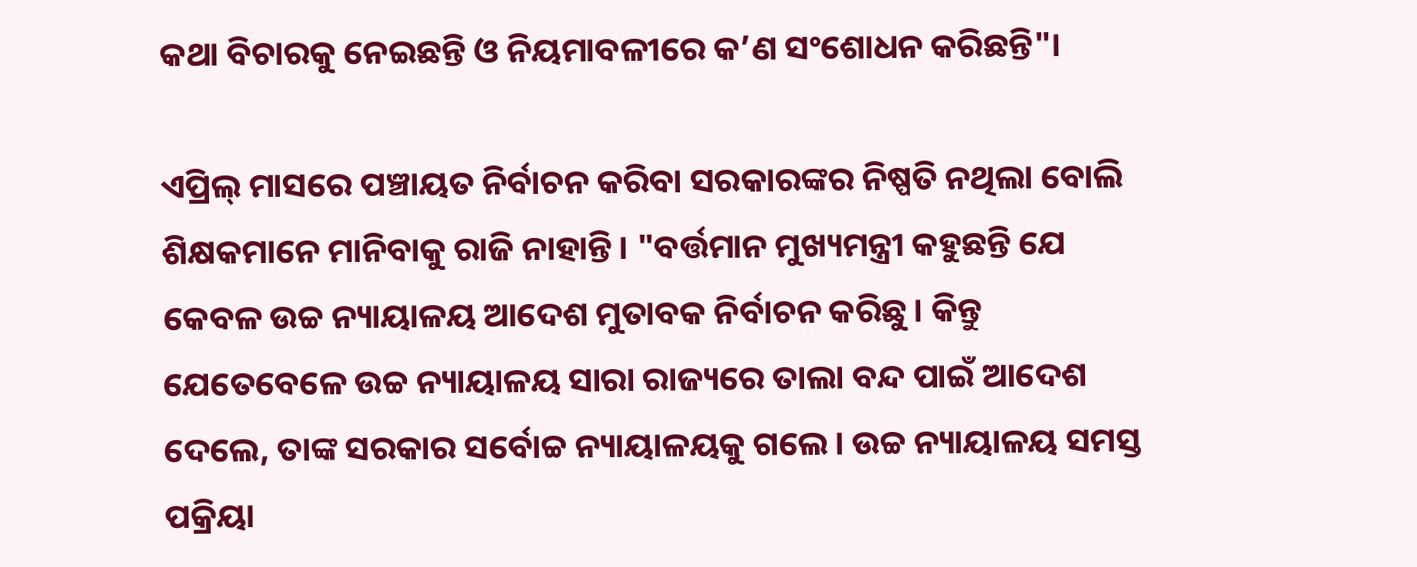କଥା ବିଚାରକୁ ନେଇଛନ୍ତି ଓ ନିୟମାବଳୀରେ କ’ଣ ସଂଶୋଧନ କରିଛନ୍ତି"।

ଏପ୍ରିଲ୍‌ ମାସରେ ପଞ୍ଚାୟତ ନିର୍ବାଚନ କରିବା ସରକାରଙ୍କର ନିଷ୍ପତି ନଥିଲା ବୋଲି ଶିକ୍ଷକମାନେ ମାନିବାକୁ ରାଜି ନାହାନ୍ତି। "ବର୍ତ୍ତମାନ ମୁଖ୍ୟମନ୍ତ୍ରୀ କହୁଛନ୍ତି ଯେ କେବଳ ଉଚ୍ଚ ନ୍ୟାୟାଳୟ ଆଦେଶ ମୁତାବକ ନିର୍ବାଚନ କରିଛୁ। କିନ୍ତୁ ଯେତେବେଳେ ଉଚ୍ଚ ନ୍ୟାୟାଳୟ ସାରା ରାଜ୍ୟରେ ତାଲା ବନ୍ଦ ପାଇଁ ଆଦେଶ ଦେଲେ, ତାଙ୍କ ସରକାର ସର୍ବୋଚ୍ଚ ନ୍ୟାୟାଳୟକୁ ଗଲେ। ଉଚ୍ଚ ନ୍ୟାୟାଳୟ ସମସ୍ତ ପକ୍ରିୟା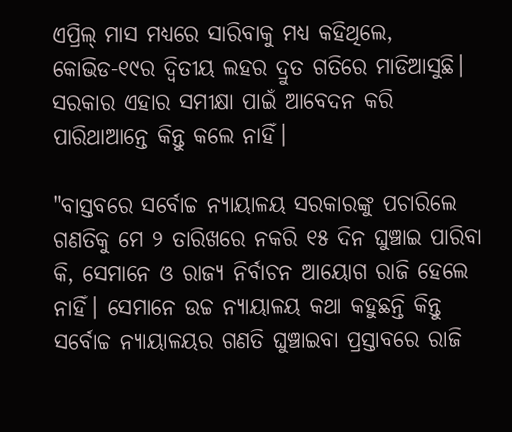ଏପ୍ରିଲ୍‌ ମାସ ମଧ୍ୟରେ ସାରିବାକୁ ମଧ୍ୟ କହିଥିଲେ, କୋଭିଡ-୧୯ର ଦ୍ୱିତୀୟ ଲହର ଦ୍ରୁତ ଗତିରେ ମାଡିଆସୁଛି। ସରକାର ଏହାର ସମୀକ୍ଷା ପାଇଁ ଆବେଦନ କରି ପାରିଥାଆନ୍ତେ କିନ୍ତୁ କଲେ ନାହିଁ।

"ବାସ୍ତବରେ ସର୍ବୋଚ୍ଚ ନ୍ୟାୟାଳୟ ସରକାରଙ୍କୁ ପଚାରିଲେ  ଗଣତିକୁ ମେ ୨ ତାରିଖରେ ନକରି ୧୫ ଦିନ ଘୁଞ୍ଚାଇ ପାରିବା କି, ସେମାନେ ଓ ରାଜ୍ୟ ନିର୍ବାଚନ ଆୟୋଗ ରାଜି ହେଲେ ନାହିଁ। ସେମାନେ ଉଚ୍ଚ ନ୍ୟାୟାଳୟ କଥା କହୁଛନ୍ତି କିନ୍ତୁ ସର୍ବୋଚ୍ଚ ନ୍ୟାୟାଳୟର ଗଣତି ଘୁଞ୍ଚାଇବା ପ୍ରସ୍ତାବରେ ରାଜି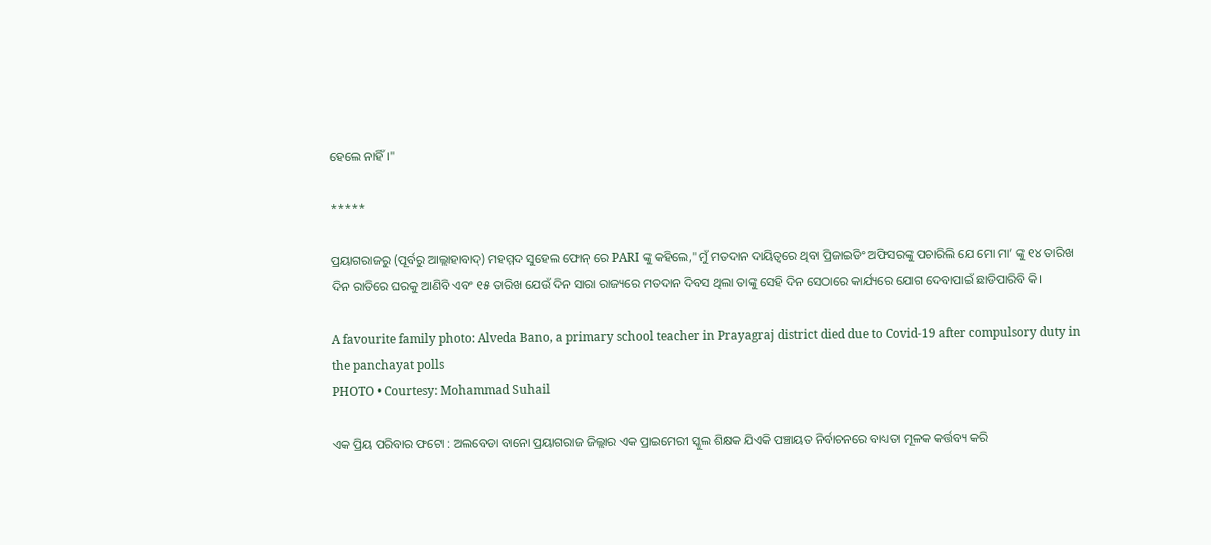ହେଲେ ନାହିଁ ।"

*****

ପ୍ରୟାଗରାଜରୁ (ପୂର୍ବରୁ ଆଲ୍ଲାହାବାଦ୍‍) ମହମ୍ମଦ ସୁହେଲ ଫୋନ୍‍ ରେ PARI ଙ୍କୁ କହିଲେ,"ମୁଁ ମତଦାନ ଦାୟିତ୍ୱରେ ଥିବା ପ୍ରିଜାଇଡିଂ ଅଫିସରଙ୍କୁ ପଚାରିଲି ଯେ ମୋ ମା’ ଙ୍କୁ ୧୪ ତାରିଖ ଦିନ ରାତିରେ ଘରକୁ ଆଣିବି ଏବଂ ୧୫ ତାରିଖ ଯେଉଁ ଦିନ ସାରା ରାଜ୍ୟରେ ମତଦାନ ଦିବସ ଥିଲା ତାଙ୍କୁ ସେହି ଦିନ ସେଠାରେ କାର୍ଯ୍ୟରେ ଯୋଗ ଦେବାପାଇଁ ଛାଡିପାରିବି କି।

A favourite family photo: Alveda Bano, a primary school teacher in Prayagraj district died due to Covid-19 after compulsory duty in the panchayat polls
PHOTO • Courtesy: Mohammad Suhail

ଏକ ପ୍ରିୟ ପରିବାର ଫଟୋ : ଅଲବେଡା ବାନୋ ପ୍ରୟାଗରାଜ ଜିଲ୍ଲାର ଏକ ପ୍ରାଇମେରୀ ସ୍କୁଲ ଶିକ୍ଷକ ଯିଏକି ପଞ୍ଚାୟତ ନିର୍ବାଚନରେ ବାଧ୍ୟତା ମୂଳକ କର୍ତ୍ତବ୍ୟ କରି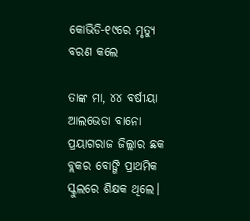କୋଭିଡି-୧୯ରେ ମୃତ୍ୟୁ ବରଣ କଲେ

ତାଙ୍କ ମା, ୪୪ ବର୍ଷୀୟା ଆଲଭେଡା ବାନୋ ପ୍ରୟାଗରାଜ ଜିଲ୍ଲାର ଛକ ବ୍ଲକର ବୋଙ୍ଗି ପ୍ରାଥମିକ ସ୍କୁଲରେ ଶିକ୍ଷକ ଥିଲେ।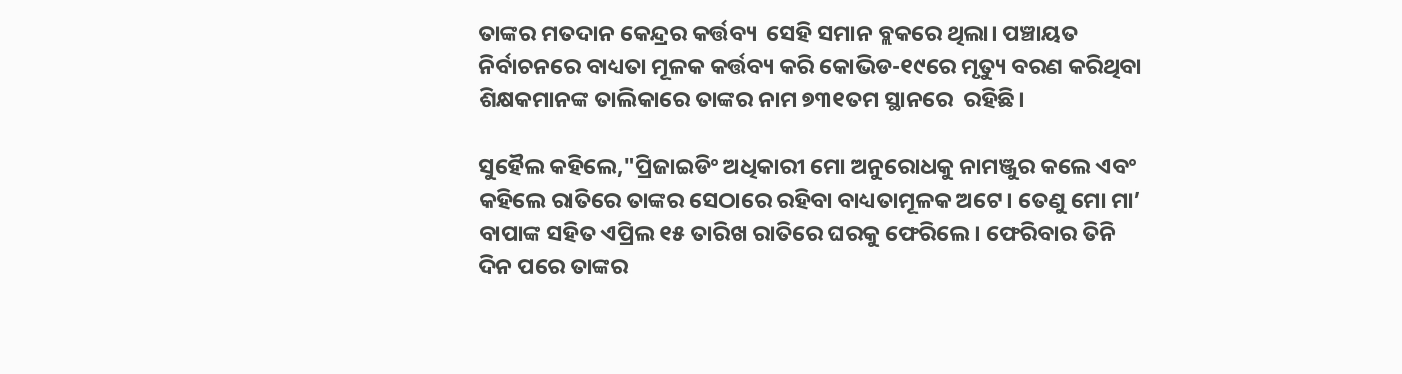ତାଙ୍କର ମତଦାନ କେନ୍ଦ୍ରର କର୍ତ୍ତବ୍ୟ  ସେହି ସମାନ ବ୍ଲକରେ ଥିଲା। ପଞ୍ଚାୟତ ନିର୍ବାଚନରେ ବାଧ୍ୟତା ମୂଳକ କର୍ତ୍ତବ୍ୟ କରି କୋଭିଡ-୧୯ରେ ମୃତ୍ୟୁ ବରଣ କରିଥିବା ଶିକ୍ଷକମାନଙ୍କ ତାଲିକାରେ ତାଙ୍କର ନାମ ୭୩୧ତମ ସ୍ଥାନରେ  ରହିଛି।

ସୁହୈଲ କହିଲେ,"ପ୍ରିଜାଇଡିଂ ଅଧିକାରୀ ମୋ ଅନୁରୋଧକୁ ନାମଞ୍ଜୁର କଲେ ଏବଂ କହିଲେ ରାତିରେ ତାଙ୍କର ସେଠାରେ ରହିବା ବାଧ୍ୟତାମୂଳକ ଅଟେ। ତେଣୁ ମୋ ମା’ ବାପାଙ୍କ ସହିତ ଏପ୍ରିଲ ୧୫ ତାରିଖ ରାତିରେ ଘରକୁ ଫେରିଲେ। ଫେରିବାର ତିନି ଦିନ ପରେ ତାଙ୍କର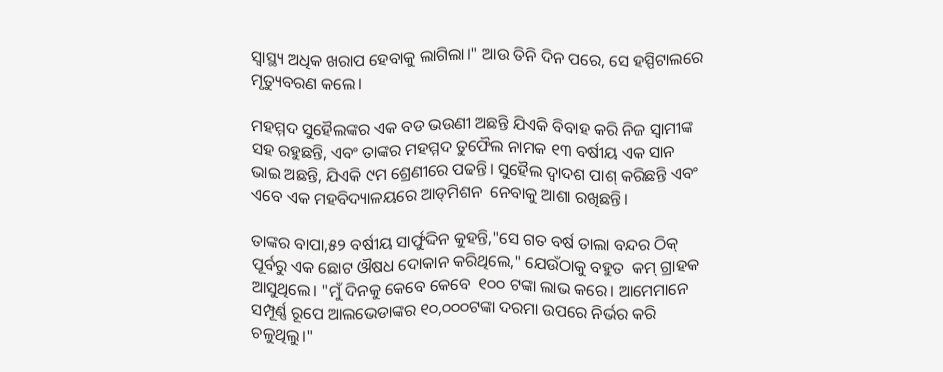ସ୍ୱାସ୍ଥ୍ୟ ଅଧିକ ଖରାପ ହେବାକୁ ଲାଗିଲା।" ଆଉ ତିନି ଦିନ ପରେ, ସେ ହସ୍ପିଟାଲରେ ମୃତ୍ୟୁବରଣ କଲେ।

ମହମ୍ମଦ ସୁହୈଲଙ୍କର ଏକ ବଡ ଭଉଣୀ ଅଛନ୍ତି ଯିଏକି ବିବାହ କରି ନିଜ ସ୍ୱାମୀଙ୍କ ସହ ରହୁଛନ୍ତି, ଏବଂ ତାଙ୍କର ମହମ୍ମଦ ତୁଫୈଲ ନାମକ ୧୩ ବର୍ଷୀୟ ଏକ ସାନ ଭାଇ ଅଛନ୍ତି, ଯିଏକି ୯ମ ଶ୍ରେଣୀରେ ପଢନ୍ତି। ସୁହୈଲ ଦ୍ୱାଦଶ ପାଶ୍‍ କରିଛନ୍ତି ଏବଂ ଏବେ ଏକ ମହବିଦ୍ୟାଳୟରେ ଆଡ୍‍ମିଶନ  ନେବାକୁ ଆଶା ରଖିଛନ୍ତି।

ତାଙ୍କର ବାପା,୫୨ ବର୍ଷୀୟ ସାର୍ଫୁଦ୍ଦିନ କୁହନ୍ତି,"ସେ ଗତ ବର୍ଷ ତାଲା ବନ୍ଦର ଠିକ୍‍ ପୂର୍ବରୁ ଏକ ଛୋଟ ଔଷଧ ଦୋକାନ କରିଥିଲେ," ଯେଉଁଠାକୁ ବହୁତ  କମ୍‍ ଗ୍ରାହକ ଆସୁଥିଲେ। "ମୁଁ ଦିନକୁ କେବେ କେବେ  ୧୦୦ ଟଙ୍କା ଲାଭ କରେ। ଆମେମାନେ ସମ୍ପୂର୍ଣ୍ଣ ରୂପେ ଆଲଭେଡାଙ୍କର ୧୦,୦୦୦ଟଙ୍କା ଦରମା ଉପରେ ନିର୍ଭର କରି ଚଳୁଥିଲୁ।"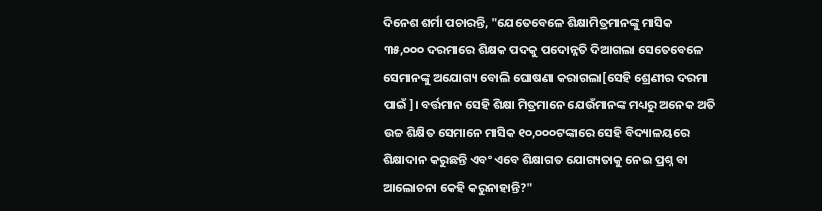ଦିନେଶ ଶର୍ମା ପଚାରନ୍ତି, "ଯେତେବେଳେ ଶିକ୍ଷାମିତ୍ରମାନଙ୍କୁ ମାସିକ ୩୫,୦୦୦ ଦରମାରେ ଶିକ୍ଷକ ପଦକୁ ପଦୋନ୍ନତି ଦିଆଗଲା ସେତେବେଳେ ସେମାନଙ୍କୁ ଅଯୋଗ୍ୟ ବୋଲି ଘୋଷଣା କରାଗଲା[ସେହି ଶ୍ରେଣୀର ଦରମା ପାଇଁ]। ବର୍ତ୍ତମାନ ସେହି ଶିକ୍ଷା ମିତ୍ରମାନେ ଯେଉଁମାନଙ୍କ ମଧ୍ୟରୁ ଅନେକ ଅତି ଉଚ୍ଚ ଶିକ୍ଷିତ ସେମାନେ ମାସିକ ୧୦,୦୦୦ଟଙ୍କାରେ ସେହି ବିଦ୍ୟାଳୟରେ ଶିକ୍ଷାଦାନ କରୁଛନ୍ତି ଏବଂ ଏବେ ଶିକ୍ଷାଗତ ଯୋଗ୍ୟତାକୁ ନେଇ ପ୍ରଶ୍ନ ବା ଆଲୋଚନା କେହି କରୁନାହାନ୍ତି?"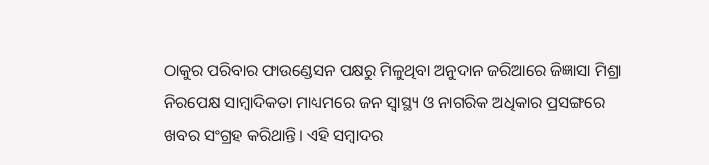ଠାକୁର ପରିବାର ଫାଉଣ୍ଡେସନ ପକ୍ଷରୁ ମିଳୁଥିବା ଅନୁଦାନ ଜରିଆରେ ଜିଜ୍ଞାସା ମିଶ୍ରା ନିରପେକ୍ଷ ସାମ୍ବାଦିକତା ମାଧ୍ୟମରେ ଜନ ସ୍ୱାସ୍ଥ୍ୟ ଓ ନାଗରିକ ଅଧିକାର ପ୍ରସଙ୍ଗରେ ଖବର ସଂଗ୍ରହ କରିଥାନ୍ତି। ଏହି ସମ୍ବାଦର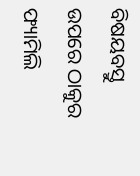ବିଷୟବସ୍ତୁ ଉପରେ ଠାକୁର ଫ୍ୟାମିଲି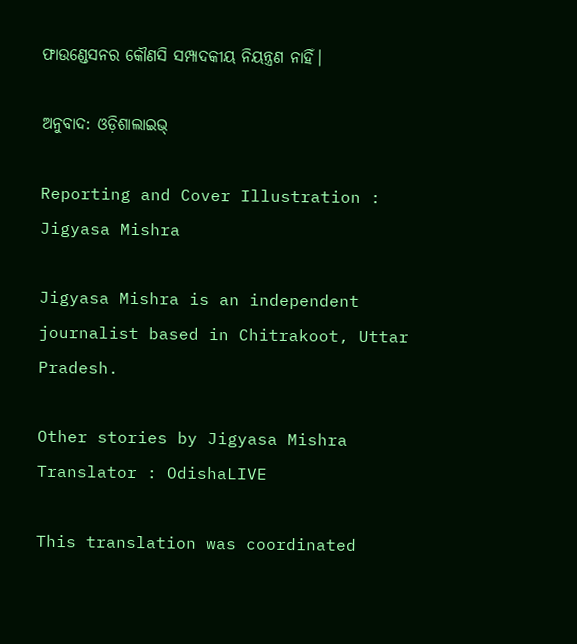ଫାଉଣ୍ଡେସନର କୌଣସି ସମ୍ପାଦକୀୟ ନିୟନ୍ତ୍ରଣ ନାହିଁ।

ଅନୁବାଦ: ଓଡ଼ିଶାଲାଇଭ୍

Reporting and Cover Illustration : Jigyasa Mishra

Jigyasa Mishra is an independent journalist based in Chitrakoot, Uttar Pradesh.

Other stories by Jigyasa Mishra
Translator : OdishaLIVE

This translation was coordinated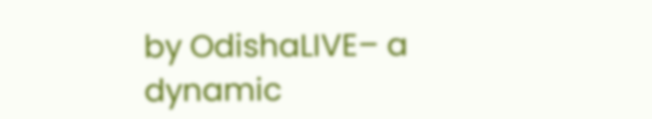by OdishaLIVE– a dynamic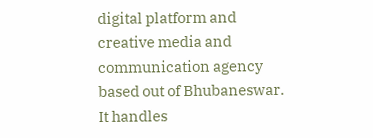digital platform and creative media and communication agency based out of Bhubaneswar. It handles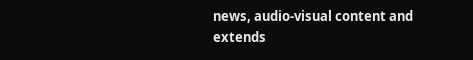news, audio-visual content and extends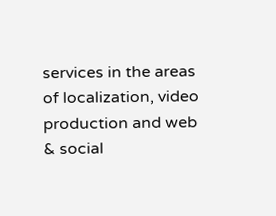services in the areas of localization, video production and web & social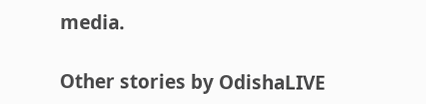media.

Other stories by OdishaLIVE